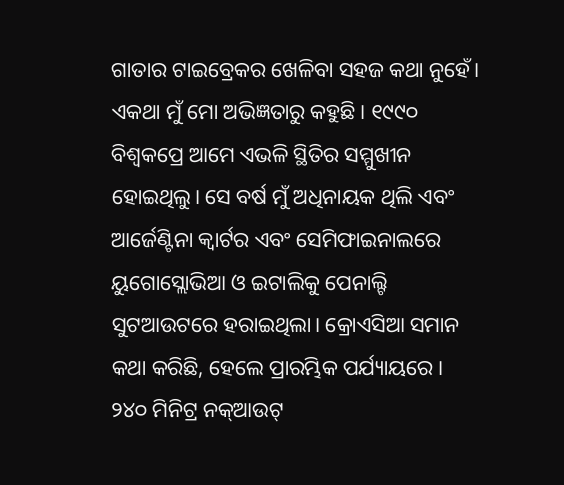ଗାତାର ଟାଇବ୍ରେକର ଖେଳିବା ସହଜ କଥା ନୁହେଁ। ଏକଥା ମୁଁ ମୋ ଅଭିଜ୍ଞତାରୁ କହୁଛି। ୧୯୯୦ ବିଶ୍ୱକପ୍ରେ ଆମେ ଏଭଳି ସ୍ଥିତିର ସମ୍ମୁଖୀନ ହୋଇଥିଲୁ। ସେ ବର୍ଷ ମୁଁ ଅଧିନାୟକ ଥିଲି ଏବଂ ଆର୍ଜେଣ୍ଟିନା କ୍ୱାର୍ଟର ଏବଂ ସେମିଫାଇନାଲରେ ୟୁଗୋସ୍ଲୋଭିଆ ଓ ଇଟାଲିକୁ ପେନାଲ୍ଟି ସୁଟଆଉଟରେ ହରାଇଥିଲା। କ୍ରୋଏସିଆ ସମାନ କଥା କରିଛି, ହେଲେ ପ୍ରାରମ୍ଭିକ ପର୍ଯ୍ୟାୟରେ। ୨୪୦ ମିନିଟ୍ର ନକ୍ଆଉଟ୍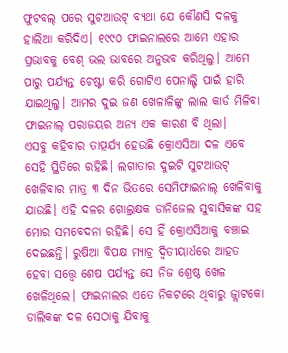ଫୁଟବଲ୍ ପରେ ସୁଟଆଉଟ୍ ବ୍ୟଥା ଯେ କୌଣସି ଦଳକୁ ହାଲିଆ କରିଦିଏ। ୧୯୯୦ ଫାଇନାଲରେ ଆମେ ଏହାର ପ୍ରଭାବକୁ ବେଶ୍ ଭଲ ଭାବରେ ଅନୁଭବ କରିଥିଲୁ। ଆମେ ପାରୁ ପର୍ଯ୍ୟନ୍ତ ଚେଷ୍ଟା କରି ଗୋଟିଏ ପେନାଲ୍ଟି ପାଇଁ ହାରି ଯାଇଥିଲୁ। ଆମର ଦୁଇ ଜଣ ଖେଳାଳିଙ୍କୁ ଲାଲ କାର୍ଡ ମିଳିବା ଫାଇନାଲ୍ ପରାଜୟର ଅନ୍ୟ ଏକ କାରଣ ବି ଥିଲା।
ଏସବୁ କହିବାର ତାତ୍ପର୍ଯ୍ୟ ହେଉଛି କ୍ରୋଏସିଆ ଦଳ ଏବେ ସେହି ସ୍ଥିତିରେ ରହିଛି। ଲଗାତାର ଦୁଇଟି ସୁଟଆଉଟ୍ ଖେଳିବାର ମାତ୍ର ୩ ଦିନ ଭିତରେ ସେମିଫାଇନାଲ୍ ଖେଳିବାକୁ ଯାଉଛି। ଏହି ଦଳର ଗୋଲ୍ରକ୍ଷକ ଡାନିଜେଲ ସୁବାସିକଙ୍କ ସହ ମୋର ସମବେଦନା ରହିଛି। ସେ ହିଁ କ୍ରୋଏସିଆକୁ ବଞ୍ଚାଇ ଦେଇଛନ୍ତି। ରୁଷିଆ ବିପକ୍ଷ ମ୍ୟାଚ୍ର ଦ୍ୱିତୀୟାର୍ଧରେ ଆହତ ହେବା ସତ୍ତ୍ୱେ ଶେଷ ପର୍ଯ୍ୟନ୍ତ ସେ ନିଜ ଶ୍ରେଷ୍ଠ ଖେଳ ଖେଳିଥିଲେ। ଫାଇନାଲର ଏତେ ନିକଟରେ ଥିବାରୁ ଜ୍ଲାଟକୋ ଡାଲିକଙ୍କ ଦଳ ସେଠାକୁ ଯିବାକୁ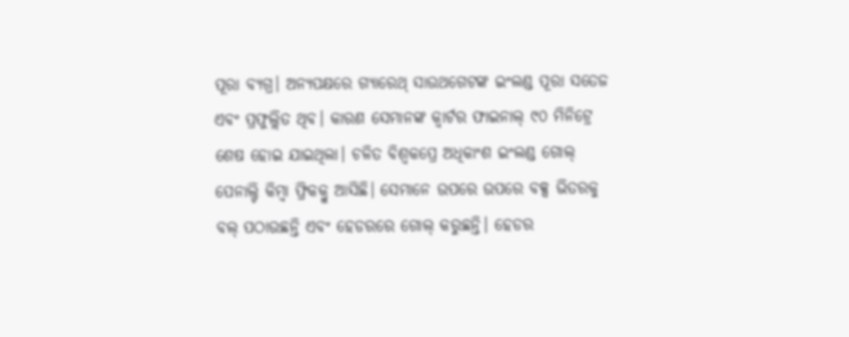ପୂରା ବ୍ୟଗ୍ର। ଅନ୍ୟପକ୍ଷରେ ଗ୍ୟାରେଥ୍ ସାଉଥଗେଟଙ୍କ ଇଂଲଣ୍ଡ ପୂରା ସତେଜ ଏବଂ ପ୍ରଫୁଲ୍ଲିତ ଥିବ। କାରଣ ସେମାନଙ୍କ କ୍ୱାର୍ଟର ଫାଇନାଲ୍ ୯୦ ମିନିଟ୍ରେ ଶେଷ ହୋଇ ଯାଇଥିଲା। ଚଳିତ ବିଶ୍ୱକପ୍ରେ ଅଧିକାଂଶ ଇଂଲଣ୍ଡ ଗୋଲ୍ ପେନାଲ୍ଟି କିମ୍ବା ଫ୍ରିକକ୍ରୁ ଆସିଛି। ସେମାନେ ଉପରେ ଉପରେ ବକ୍ସ ଭିତରକୁ ବଲ୍ ପଠାଉଛନ୍ତି ଏବଂ ହେଡରରେ ଗୋଲ୍ କରୁଛନ୍ତି। ହେଡର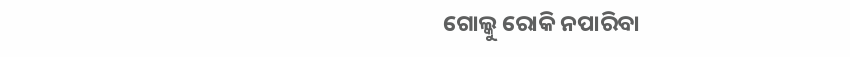ଗୋଲ୍କୁ ରୋକି ନପାରିବା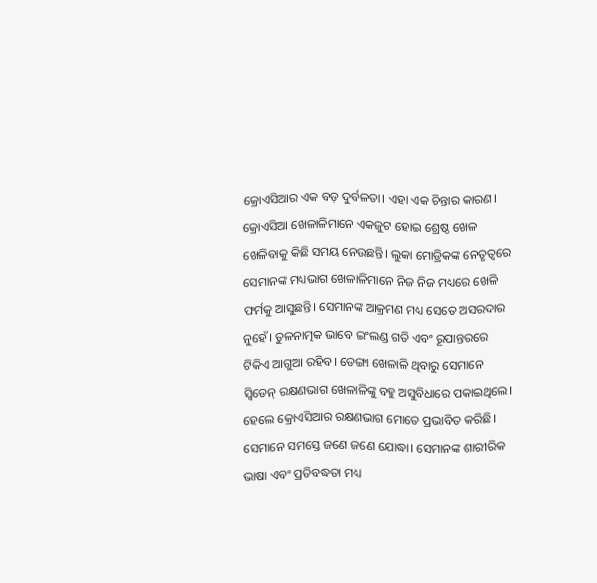କ୍ରୋଏସିଆର ଏକ ବଡ଼ ଦୁର୍ବଳତା। ଏହା ଏକ ଚିନ୍ତାର କାରଣ। କ୍ରୋଏସିଆ ଖେଳାଳିମାନେ ଏକଜୁଟ ହୋଇ ଶ୍ରେଷ୍ଠ ଖେଳ ଖେଳିବାକୁ କିଛି ସମୟ ନେଉଛନ୍ତି। ଲୁକା ମୋଡ୍ରିକଙ୍କ ନେତୃତ୍ୱରେ ସେମାନଙ୍କ ମଧ୍ୟଭାଗ ଖେଳାଳିମାନେ ନିଜ ନିଜ ମଧ୍ୟରେ ଖେଳି ଫର୍ମକୁ ଆସୁଛନ୍ତି। ସେମାନଙ୍କ ଆକ୍ରମଣ ମଧ୍ୟ ସେତେ ଅସରଦାର ନୁହେଁ। ତୁଳନାତ୍ମକ ଭାବେ ଇଂଲଣ୍ଡ ଗତି ଏବଂ ରୂପାନ୍ତରରେ ଟିକିଏ ଆଗୁଆ ରହିବ। ଡେଙ୍ଗା ଖେଳାଳି ଥିବାରୁ ସେମାନେ ସ୍ୱିଡେନ୍ ରକ୍ଷଣଭାଗ ଖେଳାଳିଙ୍କୁ ବହୁ ଅସୁବିଧାରେ ପକାଇଥିଲେ। ହେଲେ କ୍ରୋଏସିଆର ରକ୍ଷଣଭାଗ ମୋତେ ପ୍ରଭାବିତ କରିଛି। ସେମାନେ ସମସ୍ତେ ଜଣେ ଜଣେ ଯୋଦ୍ଧା। ସେମାନଙ୍କ ଶାରୀରିକ ଭାଷା ଏବଂ ପ୍ରତିବଦ୍ଧତା ମଧ୍ୟ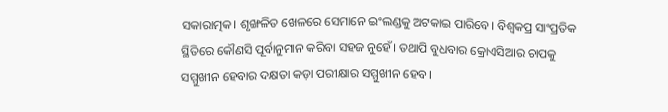ସକାରାତ୍ମକ। ଶୃଙ୍ଖଳିତ ଖେଳରେ ସେମାନେ ଇଂଲଣ୍ଡକୁ ଅଟକାଇ ପାରିବେ। ବିଶ୍ୱକପ୍ର ସାଂପ୍ରତିକ ସ୍ଥିତିରେ କୌଣସି ପୂର୍ବାନୁମାନ କରିବା ସହଜ ନୁହେଁ। ତଥାପି ବୁଧବାର କ୍ରୋଏସିଆର ଚାପକୁ ସମ୍ମୁଖୀନ ହେବାର ଦକ୍ଷତା କଡ଼ା ପରୀକ୍ଷାର ସମ୍ମୁଖୀନ ହେବ।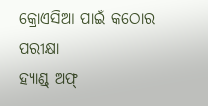କ୍ରୋଏସିଆ ପାଇଁ କଠୋର ପରୀକ୍ଷା
ହ୍ୟାଣ୍ଡ୍ ଅଫ୍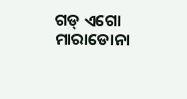ଗଡ୍ ଏଗୋ ମାରାଡୋନା